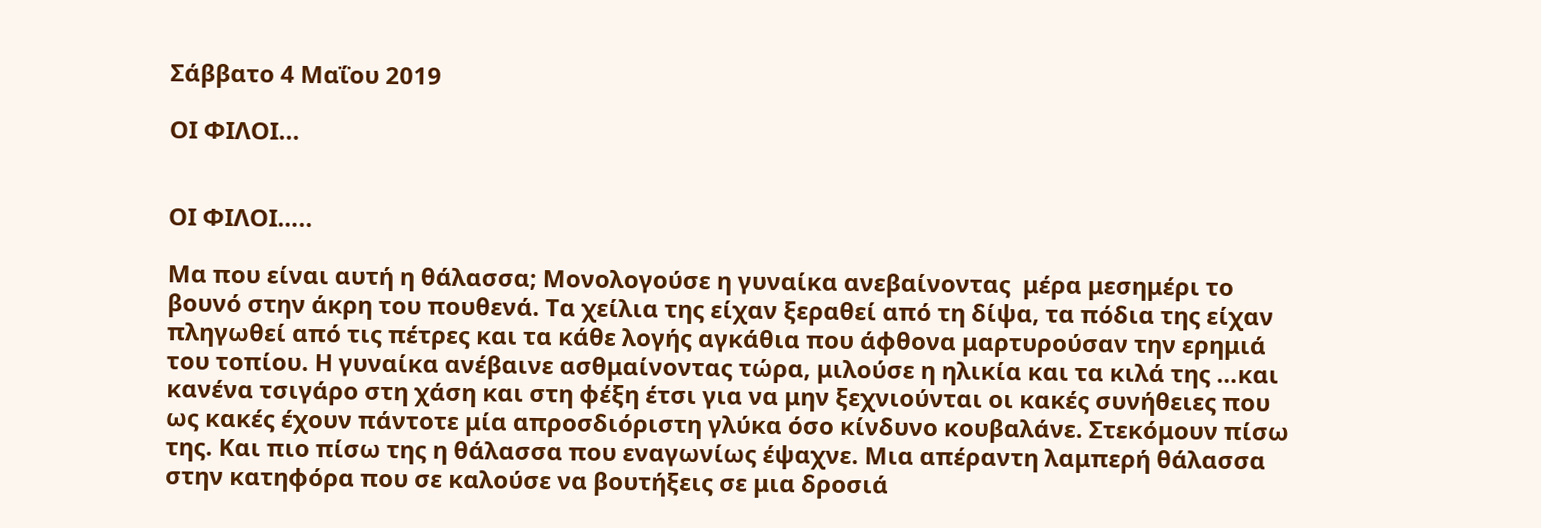Σάββατο 4 Μαΐου 2019

ΟΙ ΦΙΛΟΙ...


ΟΙ ΦΙΛΟΙ…..

Μα που είναι αυτή η θάλασσα; Μονολογούσε η γυναίκα ανεβαίνοντας  μέρα μεσημέρι το βουνό στην άκρη του πουθενά. Τα χείλια της είχαν ξεραθεί από τη δίψα, τα πόδια της είχαν πληγωθεί από τις πέτρες και τα κάθε λογής αγκάθια που άφθονα μαρτυρούσαν την ερημιά του τοπίου. Η γυναίκα ανέβαινε ασθμαίνοντας τώρα, μιλούσε η ηλικία και τα κιλά της …και κανένα τσιγάρο στη χάση και στη φέξη έτσι για να μην ξεχνιούνται οι κακές συνήθειες που ως κακές έχουν πάντοτε μία απροσδιόριστη γλύκα όσο κίνδυνο κουβαλάνε. Στεκόμουν πίσω της. Και πιο πίσω της η θάλασσα που εναγωνίως έψαχνε. Μια απέραντη λαμπερή θάλασσα στην κατηφόρα που σε καλούσε να βουτήξεις σε μια δροσιά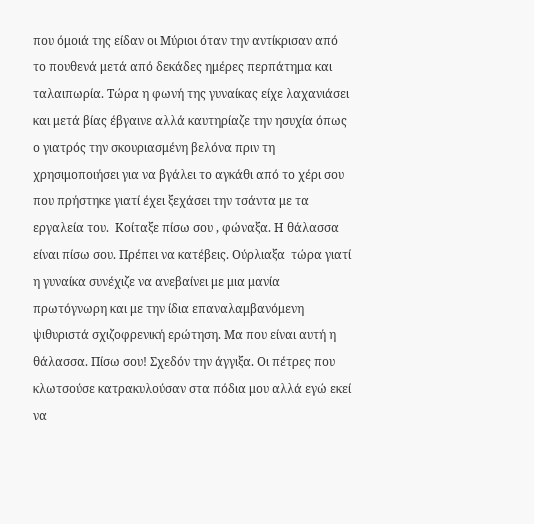που όμοιά της είδαν οι Μύριοι όταν την αντίκρισαν από το πουθενά μετά από δεκάδες ημέρες περπάτημα και ταλαιπωρία. Τώρα η φωνή της γυναίκας είχε λαχανιάσει  και μετά βίας έβγαινε αλλά καυτηρίαζε την ησυχία όπως ο γιατρός την σκουριασμένη βελόνα πριν τη χρησιμοποιήσει για να βγάλει το αγκάθι από το χέρι σου που πρήστηκε γιατί έχει ξεχάσει την τσάντα με τα εργαλεία του.  Κοίταξε πίσω σου , φώναξα. Η θάλασσα είναι πίσω σου. Πρέπει να κατέβεις. Ούρλιαξα  τώρα γιατί η γυναίκα συνέχιζε να ανεβαίνει με μια μανία πρωτόγνωρη και με την ίδια επαναλαμβανόμενη ψιθυριστά σχιζοφρενική ερώτηση. Μα που είναι αυτή η θάλασσα. Πίσω σου! Σχεδόν την άγγιξα. Οι πέτρες που κλωτσούσε κατρακυλούσαν στα πόδια μου αλλά εγώ εκεί να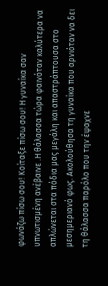φωνάζω πίσω σου! Κοίταξε πίσω σου! Η γυναίκα σαν υπνωτισμένη ανέβαινε .Η θάλασσα τώρα φαινόταν καλύτερα να απλώνεται στα πόδια μας μεγάλη και απαστράπτουσα στο μεσημεριανό φως. Ακολούθησα τη γυναίκα που αρνιόταν να δει τη θάλασσα παρόλο που την έψαχνε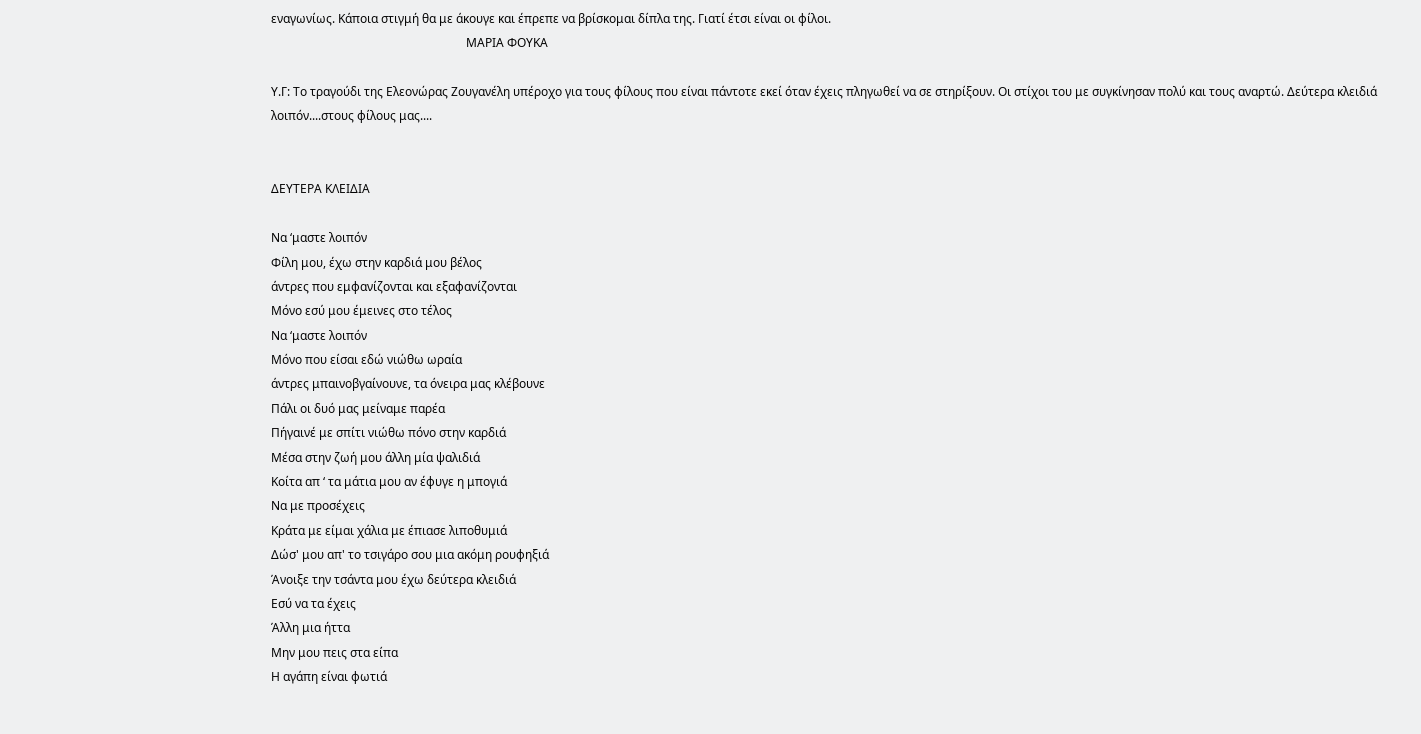εναγωνίως. Κάποια στιγμή θα με άκουγε και έπρεπε να βρίσκομαι δίπλα της. Γιατί έτσι είναι οι φίλοι.
                                                                 ΜΑΡΙΑ ΦΟΥΚΑ

Υ.Γ: Το τραγούδι της Ελεονώρας Ζουγανέλη υπέροχο για τους φίλους που είναι πάντοτε εκεί όταν έχεις πληγωθεί να σε στηρίξουν. Οι στίχοι του με συγκίνησαν πολύ και τους αναρτώ. Δεύτερα κλειδιά λοιπόν....στους φίλους μας....


ΔΕΥΤΕΡΑ ΚΛΕΙΔΙΑ

Να ‘μαστε λοιπόν
Φίλη μου, έχω στην καρδιά μου βέλος
άντρες που εμφανίζονται και εξαφανίζονται
Μόνο εσύ μου έμεινες στο τέλος
Να ‘μαστε λοιπόν
Μόνο που είσαι εδώ νιώθω ωραία
άντρες μπαινοβγαίνουνε, τα όνειρα μας κλέβουνε
Πάλι οι δυό μας μείναμε παρέα
Πήγαινέ με σπίτι νιώθω πόνο στην καρδιά
Μέσα στην ζωή μου άλλη μία ψαλιδιά
Κοίτα απ ‘ τα μάτια μου αν έφυγε η μπογιά
Να με προσέχεις
Κράτα με είμαι χάλια με έπιασε λιποθυμιά
Δώσ' μου απ' το τσιγάρο σου μια ακόμη ρουφηξιά
Άνοιξε την τσάντα μου έχω δεύτερα κλειδιά
Εσύ να τα έχεις
Άλλη μια ήττα
Μην μου πεις στα είπα
Η αγάπη είναι φωτιά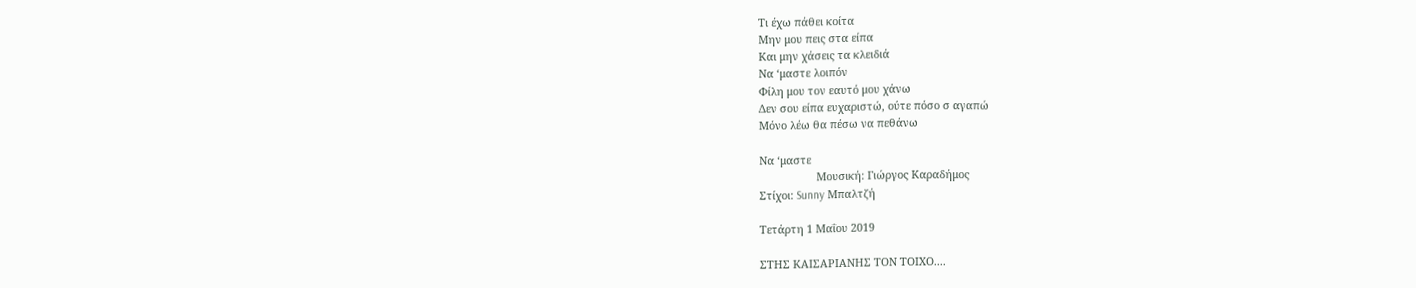Τι έχω πάθει κοίτα
Μην μου πεις στα είπα
Και μην χάσεις τα κλειδιά
Να ‘μαστε λοιπόν
Φίλη μου τον εαυτό μου χάνω
Δεν σου είπα ευχαριστώ, ούτε πόσο σ αγαπώ
Μόνο λέω θα πέσω να πεθάνω

Να ‘μαστε
                   Μουσική: Γιώργος Καραδήμος
Στίχοι: Sunny Μπαλτζή

Τετάρτη 1 Μαΐου 2019

ΣΤΗΣ ΚΑΙΣΑΡΙΑΝΗΣ ΤΟΝ ΤΟΙΧΟ....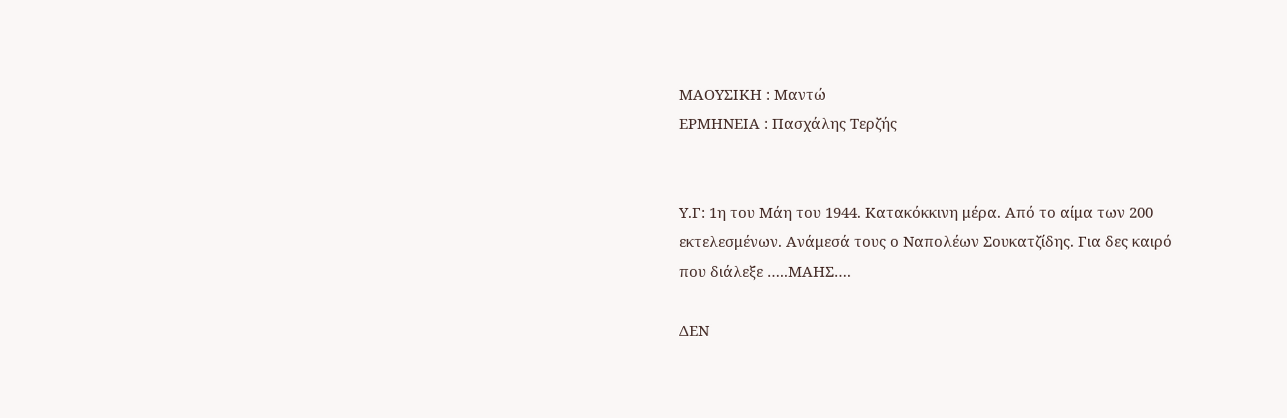ΜΑΟΥΣΙΚΗ : Μαντώ
ΕΡΜΗΝΕΙΑ : Πασχάλης Τερζής


Υ.Γ: 1η του Μάη του 1944. Κατακόκκινη μέρα. Από το αίμα των 200 εκτελεσμένων. Ανάμεσά τους ο Ναπολέων Σουκατζίδης. Για δες καιρό που διάλεξε …..ΜΑΗΣ….

ΔΕΝ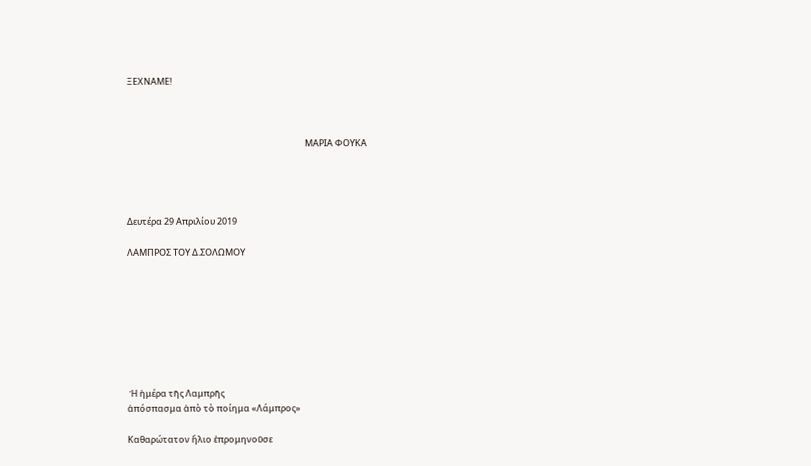ΞΕΧΝΑΜΕ!



                                                                                         ΜΑΡΙΑ ΦΟΥΚΑ




Δευτέρα 29 Απριλίου 2019

ΛΑΜΠΡΟΣ ΤΟΥ Δ.ΣΟΛΩΜΟΥ








 Ἡ ἡμέρα τῆς Λαμπρῆς
ἀπόσπασμα ἀπὸ τὸ ποίημα «Λάμπρος»

Καθαρώτατον ἥλιο ἐπρομηνοῦσε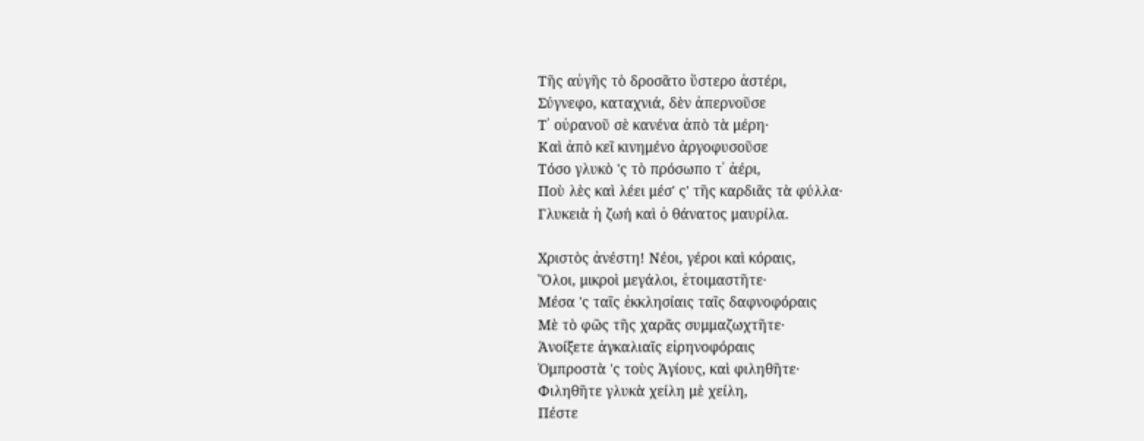Τῆς αὐγῆς τὸ δροσᾶτο ὕστερο ἀστέρι,
Σύγνεφο, καταχνιά, δὲν ἀπερνοῦσε
Τ᾿ οὐρανοῦ σὲ κανένα ἀπὸ τὰ μέρη·
Καὶ ἀπὸ κεῖ κινημένο ἀργοφυσοῦσε
Τόσο γλυκὸ 'ς τὸ πρόσωπο τ᾿ ἀέρι,
Ποὺ λὲς καὶ λέει μέσ' ς' τῆς καρδιᾶς τὰ φύλλα·
Γλυκειὰ ἡ ζωή καὶ ὁ θάνατος μαυρίλα.

Χριστὸς ἀνέστη! Νέοι, γέροι καὶ κόραις,
Ὅλοι, μικροὶ μεγάλοι, ἑτοιμαστῆτε·
Μέσα 'ς ταῖς ἐκκλησίαις ταῖς δαφνοφόραις
Μὲ τὸ φῶς τῆς χαρᾶς συμμαζωχτῆτε·
Ἀνοίξετε ἀγκαλιαῖς εἰρηνοφόραις
Ὀμπροστὰ 'ς τοὺς Ἀγίους, καὶ φιληθῆτε·
Φιληθῆτε γλυκὰ χείλη μὲ χείλη,
Πέστε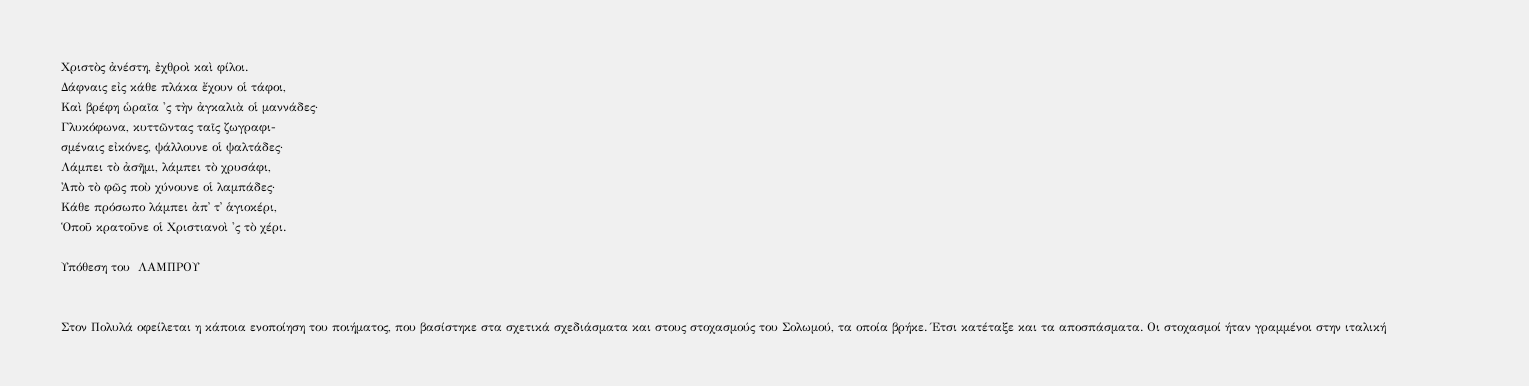Χριστὸς ἀνέστη, ἐχθροὶ καὶ φίλοι.
Δάφναις εἰς κάθε πλάκα ἔχουν οἱ τάφοι,
Καὶ βρέφη ὡραῖα 'ς τὴν ἀγκαλιὰ οἱ μαννάδες·
Γλυκόφωνα, κυττῶντας ταῖς ζωγραφι-
σμέναις εἰκόνες, ψάλλουνε οἱ ψαλτάδες·
Λάμπει τὸ ἀσῆμι, λάμπει τὸ χρυσάφι,
Ἀπὸ τὸ φῶς ποὺ χύνουνε οἱ λαμπάδες·
Κάθε πρόσωπο λάμπει ἀπ᾿ τ᾿ ἁγιοκέρι,
Ὁποῦ κρατοῦνε οἱ Χριστιανοὶ 'ς τὸ χέρι.

Υπόθεση του  ΛΑΜΠΡΟΥ


Στον Πολυλά οφείλεται η κάποια ενοποίηση του ποιήματος, που βασίστηκε στα σχετικά σχεδιάσματα και στους στοχασμούς του Σολωμού, τα οποία βρήκε. Έτσι κατέταξε και τα αποσπάσματα. Οι στοχασμοί ήταν γραμμένοι στην ιταλική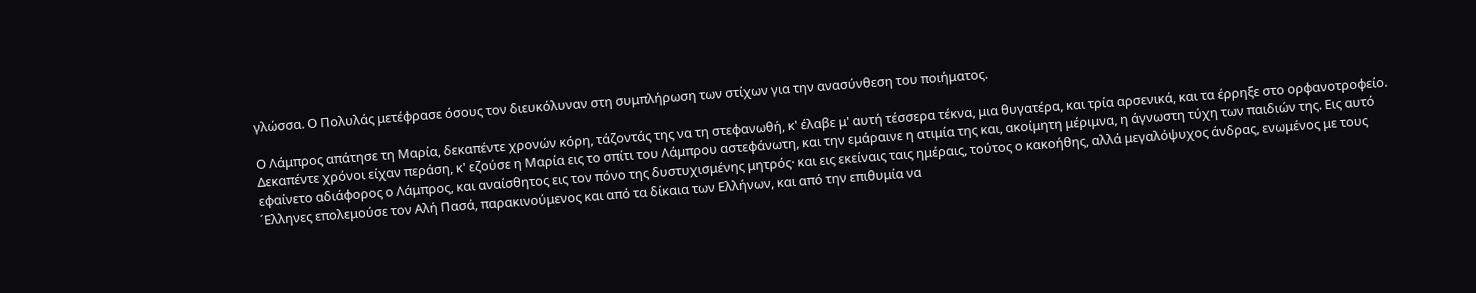γλώσσα. Ο Πολυλάς μετέφρασε όσους τον διευκόλυναν στη συμπλήρωση των στίχων για την ανασύνθεση του ποιήματος.

Ο Λάμπρος απάτησε τη Μαρία, δεκαπέντε χρονών κόρη, τάζοντάς της να τη στεφανωθή, κ' έλαβε μ' αυτή τέσσερα τέκνα, μια θυγατέρα, και τρία αρσενικά, και τα έρρηξε στο ορφανοτροφείο. Δεκαπέντε χρόνοι είχαν περάση, κ' εζούσε η Μαρία εις το σπίτι του Λάμπρου αστεφάνωτη, και την εμάραινε η ατιμία της και, ακοίμητη μέριμνα, η άγνωστη τύχη των παιδιών της. Εις αυτό εφαίνετο αδιάφορος ο Λάμπρος, και αναίσθητος εις τον πόνο της δυστυχισμένης μητρός· και εις εκείναις ταις ημέραις, τούτος ο κακοήθης, αλλά μεγαλόψυχος άνδρας, ενωμένος με τους ´Ελληνες επολεμούσε τον Αλή Πασά, παρακινούμενος και από τα δίκαια των Ελλήνων, και από την επιθυμία να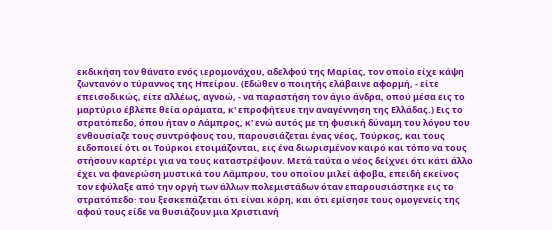εκδικήση τον θάνατο ενός ιερομονάχου, αδελφού της Μαρίας, τον οποίο είχε κάψη ζωντανόν ο τύραννος της Ηπείρου. (Εδώθεν ο ποιητής ελάβαινε αφορμή, - είτε επεισοδικώς, είτε αλλέως, αγνοώ, - να παραστήση τον άγιο άνδρα, οπού μέσα εις το μαρτύριο έβλεπε θεία οράματα, κ' επροφήτευε την αναγέννηση της Ελλάδας.) Εις το στρατόπεδο, όπου ήταν ο Λάμπρος, κ' ενώ αυτός με τη φυσική δύναμη του λόγου του ενθουσίαζε τους συντρόφους του, παρουσιάζεται ένας νέος, Τούρκος, και τους ειδοποιεί ότι οι Τούρκοι ετοιμάζονται, εις ένα διωρισμένον καιρό και τόπο να τους στήσουν καρτέρι για να τoυς καταστρέψουν. Μετά ταύτα ο νέος δείχνει ότι κάτι άλλο έχει να φανερώση μυστικά του Λάμπρου, του οποίου μιλεί άφοβα, επειδή εκείνος τον εφύλαξε από την οργή των άλλων πολεμιστάδων όταν επαρουσιάστηκε εις το στρατόπεδο· του ξεσκεπάζεται ότι είναι κόρη, και ότι εμίσησε τους ομογενείς της αφού τους είδε να θυσιάζουν μια Χριστιανή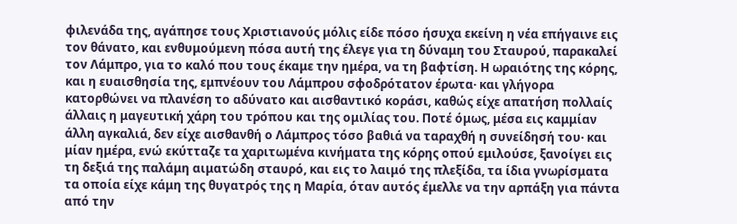φιλενάδα της, αγάπησε τους Χριστιανούς μόλις είδε πόσο ήσυχα εκείνη η νέα επήγαινε εις τον θάνατο, και ενθυμούμενη πόσα αυτή της έλεγε για τη δύναμη του Σταυρού, παρακαλεί τον Λάμπρο, για το καλό που τους έκαμε την ημέρα, να τη βαφτίση. Η ωραιότης της κόρης, και η ευαισθησία της, εμπνέουν του Λάμπρου σφοδρότατον έρωτα· και γλήγορα κατορθώνει να πλανέση το αδύνατο και αισθαντικό κοράσι, καθώς είχε απατήση πολλαίς άλλαις η μαγευτική χάρη του τρόπου και της ομιλίας του. Ποτέ όμως, μέσα εις καμμίαν άλλη αγκαλιά, δεν είχε αισθανθή ο Λάμπρος τόσο βαθιά να ταραχθή η συνείδησή του· και μίαν ημέρα, ενώ εκύτταζε τα χαριτωμένα κινήματα της κόρης οπού εμιλούσε, ξανοίγει εις τη δεξιά της παλάμη αιματώδη σταυρό, και εις το λαιμό της πλεξίδα, τα ίδια γνωρίσματα τα οποία είχε κάμη της θυγατρός της η Μαρία, όταν αυτός έμελλε να την αρπάξη για πάντα από την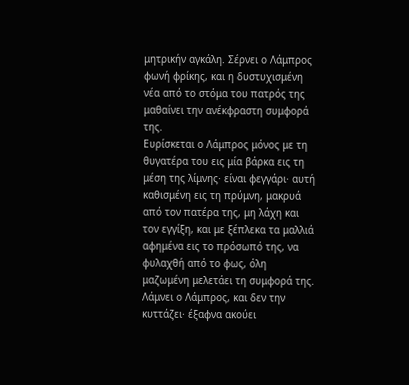μητρικήν αγκάλη. Σέρνει ο Λάμπρος φωνή φρίκης, και η δυστυχισμένη νέα από το στόμα του πατρός της μαθαίνει την ανέκφραστη συμφορά της.
Ευρίσκεται ο Λάμπρος μόνος με τη θυγατέρα του εις μία βάρκα εις τη μέση της λίμνης· είναι φεγγάρι· αυτή καθισμένη εις τη πρύμνη, μακρυά από τον πατέρα της, μη λάχη και τον εγγίξη, και με ξέπλεκα τα μαλλιά αφημένα εις το πρόσωπό της, να φυλαχθή από το φως, όλη μαζωμένη μελετάει τη συμφορά της. Λάμνει ο Λάμπρος, και δεν την κυττάζει· έξαφνα ακούει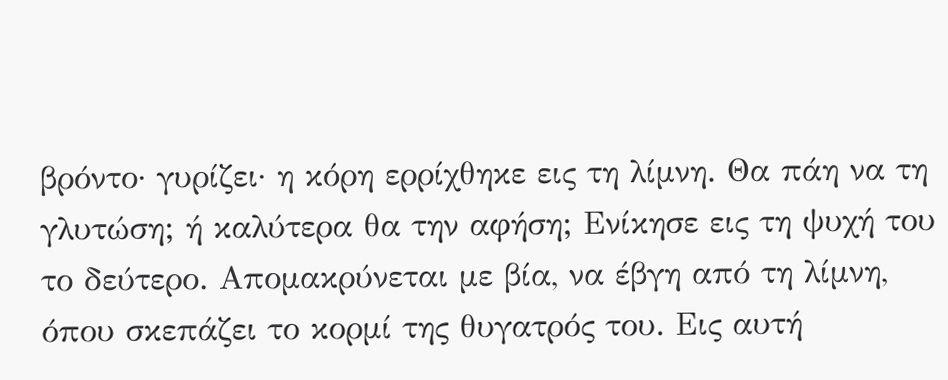βρόντο· γυρίζει· η κόρη ερρίχθηκε εις τη λίμνη. Θα πάη να τη γλυτώση; ή καλύτερα θα την αφήση; Ενίκησε εις τη ψυχή του το δεύτερο. Απομακρύνεται με βία, να έβγη από τη λίμνη, όπου σκεπάζει το κορμί της θυγατρός του. Εις αυτή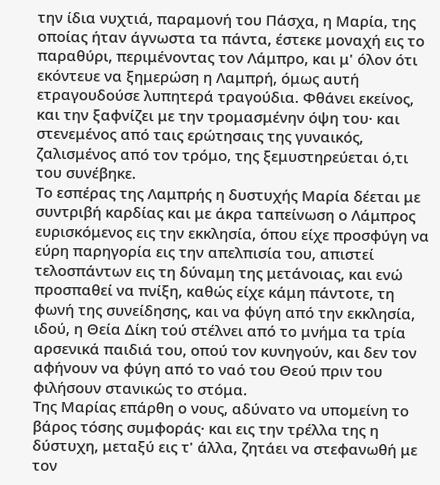την ίδια νυχτιά, παραμονή του Πάσχα, η Μαρία, της οποίας ήταν άγνωστα τα πάντα, έστεκε μοναχή εις το παραθύρι, περιμένοντας τον Λάμπρο, και μ' όλον ότι εκόντευε να ξημερώση η Λαμπρή, όμως αυτή ετραγουδούσε λυπητερά τραγούδια. Φθάνει εκείνος, και την ξαφνίζει με την τρομασμένην όψη του· και στενεμένος από ταις ερώτησαις της γυναικός, ζαλισμένος από τον τρόμο, της ξεμυστηρεύεται ό,τι του συνέβηκε.
Το εσπέρας της Λαμπρής η δυστυχής Μαρία δέεται με συντριβή καρδίας και με άκρα ταπείνωση ο Λάμπρος ευρισκόμενος εις την εκκλησία, όπου είχε προσφύγη να εύρη παρηγορία εις την απελπισία του, απιστεί τελοσπάντων εις τη δύναμη της μετάνοιας, και ενώ προσπαθεί να πνίξη, καθώς είχε κάμη πάντοτε, τη φωνή της συνείδησης, και να φύγη από την εκκλησία, ιδού, η Θεία Δίκη τού στέλνει από το μνήμα τα τρία αρσενικά παιδιά του, οπού τον κυνηγούν, και δεν τον αφήνουν να φύγη από το ναό του Θεού πριν του φιλήσουν στανικώς το στόμα.
Της Μαρίας επάρθη ο νους, αδύνατο να υπομείνη το βάρος τόσης συμφοράς· και εις την τρέλλα της η δύστυχη, μεταξύ εις τ' άλλα, ζητάει να στεφανωθή με τον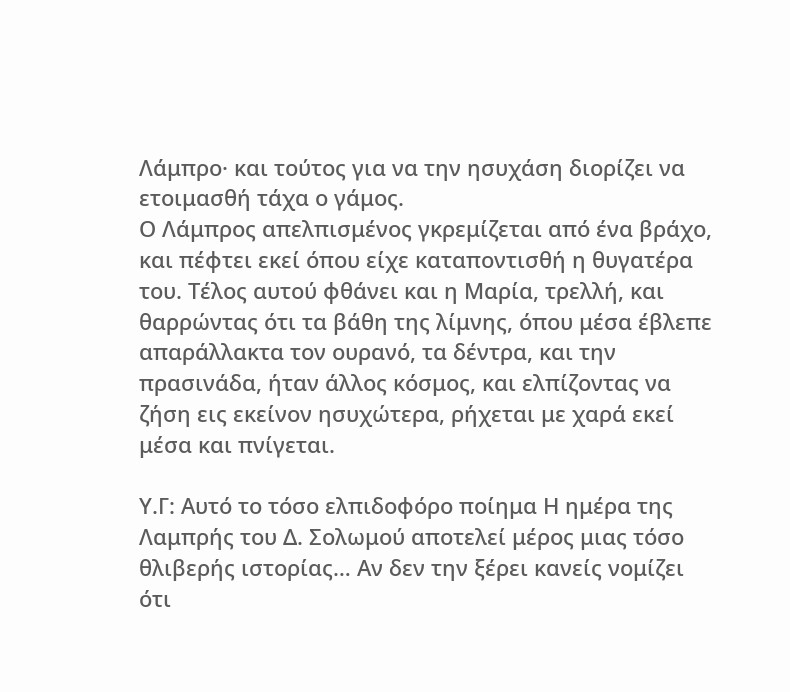Λάμπρο· και τούτος για να την ησυχάση διορίζει να ετοιμασθή τάχα ο γάμος.
Ο Λάμπρος απελπισμένος γκρεμίζεται από ένα βράχο, και πέφτει εκεί όπου είχε καταποντισθή η θυγατέρα του. Τέλος αυτού φθάνει και η Μαρία, τρελλή, και θαρρώντας ότι τα βάθη της λίμνης, όπου μέσα έβλεπε απαράλλακτα τον ουρανό, τα δέντρα, και την πρασινάδα, ήταν άλλος κόσμος, και ελπίζοντας να ζήση εις εκείνον ησυχώτερα, ρήχεται με χαρά εκεί μέσα και πνίγεται.

Υ.Γ: Αυτό το τόσο ελπιδοφόρο ποίημα Η ημέρα της Λαμπρής του Δ. Σολωμού αποτελεί μέρος μιας τόσο θλιβερής ιστορίας… Αν δεν την ξέρει κανείς νομίζει ότι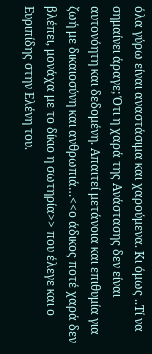όλα γύρω είναι αναστάσιμα και χαρούμενα. Κι όμως ..Τί να σημαίνει άραγε; Ότι η χαρά της Ανάστασης δεν είναι αυτονόητη και δεδομένη. Απαιτεί μετάνοια και επιθυμία για ζωή με δικαιοσύνη και ανθρωπιά…<<ο άδικος ποτέ χαρά δεν βλέπει, μονάχα με το δίκιο η σωτηρία>> που έλεγε και ο Ευριπίδης στην Ελένη του.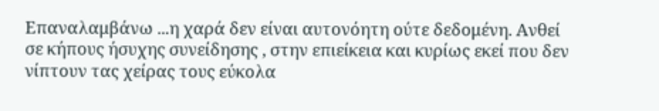Επαναλαμβάνω ...η χαρά δεν είναι αυτονόητη ούτε δεδομένη. Ανθεί  σε κήπους ήσυχης συνείδησης , στην επιείκεια και κυρίως εκεί που δεν νίπτουν τας χείρας τους εύκολα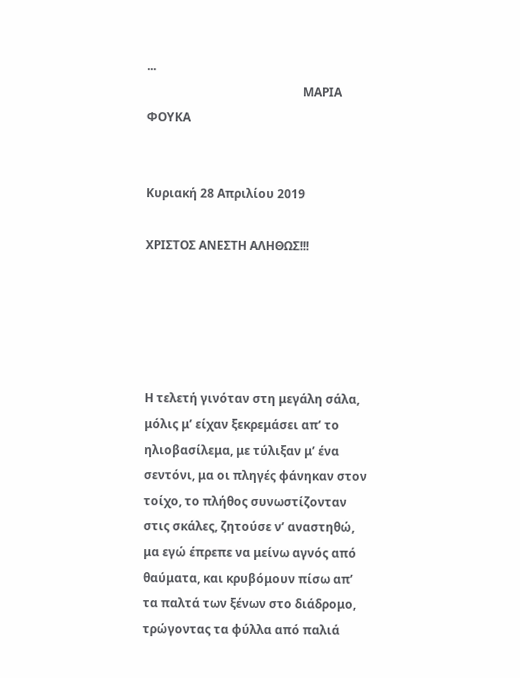...
                                                    ΜΑΡΙΑ ΦΟΥΚΑ


Κυριακή 28 Απριλίου 2019

ΧΡΙΣΤΟΣ ΑΝΕΣΤΗ ΑΛΗΘΩΣ!!!





Η τελετή γινόταν στη μεγάλη σάλα, μόλις μ’ είχαν ξεκρεμάσει απ’ το ηλιοβασίλεμα, με τύλιξαν μ’ ένα σεντόνι, μα οι πληγές φάνηκαν στον τοίχο, το πλήθος συνωστίζονταν στις σκάλες, ζητούσε ν’ αναστηθώ, μα εγώ έπρεπε να μείνω αγνός από θαύματα, και κρυβόμουν πίσω απ’ τα παλτά των ξένων στο διάδρομο, τρώγοντας τα φύλλα από παλιά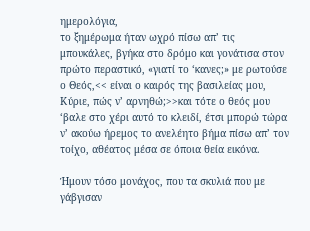ημερολόγια,
το ξημέρωμα ήταν ωχρό πίσω απ’ τις μπουκάλες, βγήκα στο δρόμο και γονάτισα στον πρώτο περαστικό, «γιατί το ‘κανες;» με ρωτούσε ο Θεός,<< είναι ο καιρός της βασιλείας μου, Κύριε, πώς ν’ αρνηθώ;>>και τότε ο θεός μου ‘βαλε στο χέρι αυτό το κλειδί, έτσι μπορώ τώρα ν’ ακούω ήρεμος το ανελέητο βήμα πίσω απ’ τον τοίχο, αθέατος μέσα σε όποια θεία εικόνα.

Ήμουν τόσο μονάχος, που τα σκυλιά που με γάβγισαν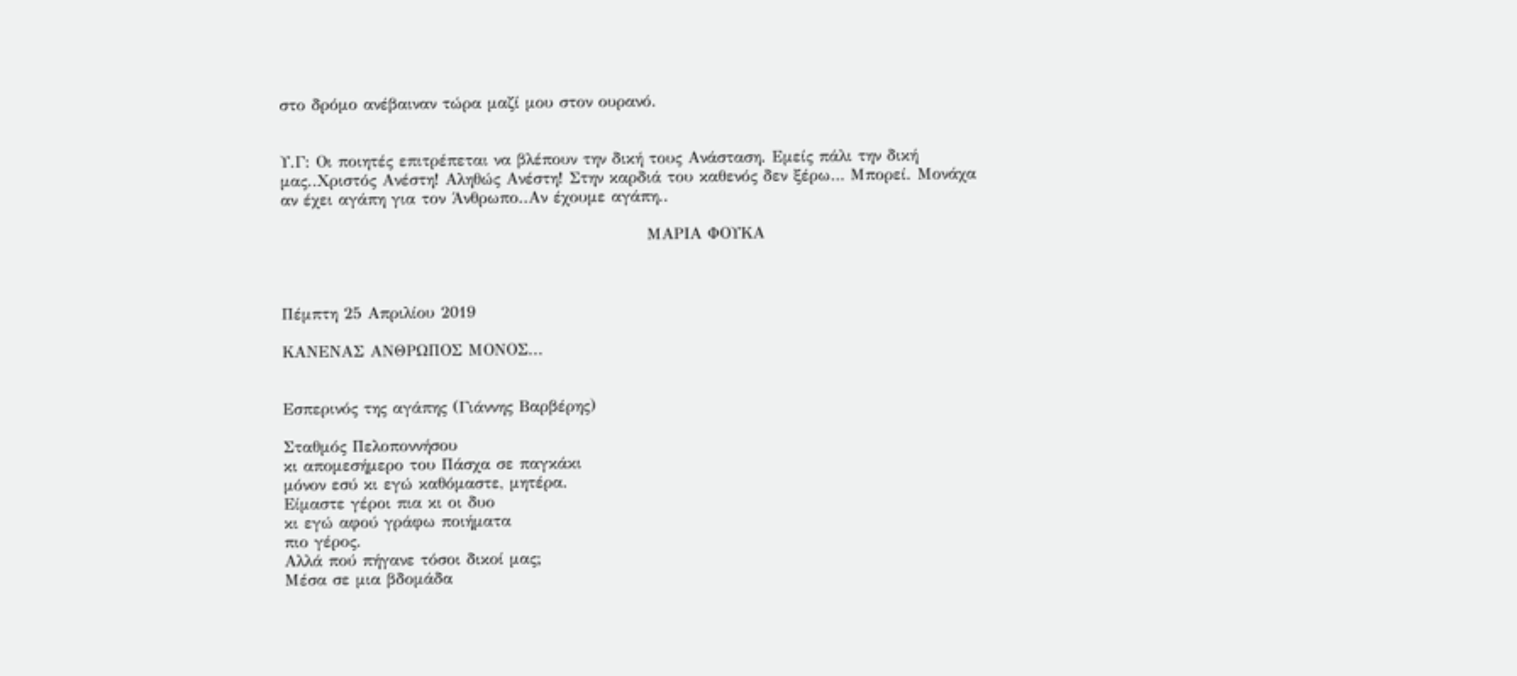στο δρόμο ανέβαιναν τώρα μαζί μου στον ουρανό.


Υ.Γ: Οι ποιητές επιτρέπεται να βλέπουν την δική τους Ανάσταση. Εμείς πάλι την δική μας..Χριστός Ανέστη! Αληθώς Ανέστη! Στην καρδιά του καθενός δεν ξέρω… Μπορεί. Μονάχα αν έχει αγάπη για τον Άνθρωπο..Αν έχουμε αγάπη..

                                                             ΜΑΡΙΑ ΦΟΥΚΑ



Πέμπτη 25 Απριλίου 2019

ΚΑΝΕΝΑΣ ΑΝΘΡΩΠΟΣ ΜΟΝΟΣ...


Εσπερινός της αγάπης (Γιάννης Βαρβέρης)

Σταθμός Πελοποννήσου
κι απομεσήμερο του Πάσχα σε παγκάκι
μόνον εσύ κι εγώ καθόμαστε, μητέρα.
Είμαστε γέροι πια κι οι δυο
κι εγώ αφού γράφω ποιήματα
πιο γέρος.
Αλλά πού πήγανε τόσοι δικοί μας;
Μέσα σε μια βδομάδα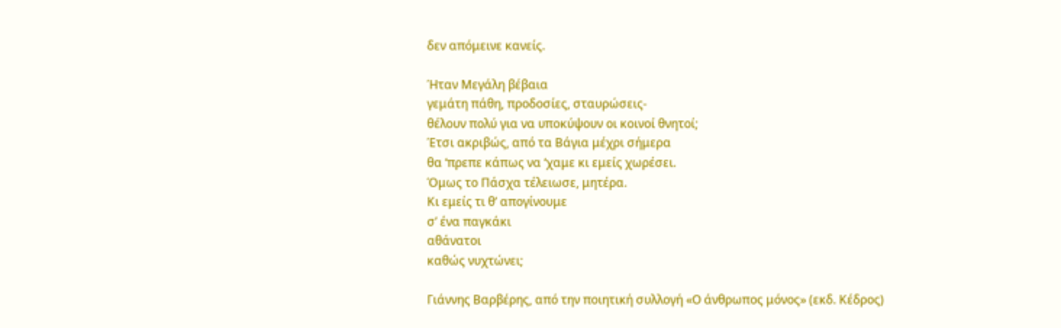δεν απόμεινε κανείς.

Ήταν Μεγάλη βέβαια
γεμάτη πάθη, προδοσίες, σταυρώσεις-
θέλουν πολύ για να υποκύψουν οι κοινοί θνητοί;
Έτσι ακριβώς, από τα Βάγια μέχρι σήμερα
θα ‘πρεπε κάπως να ‘χαμε κι εμείς χωρέσει.
Όμως το Πάσχα τέλειωσε, μητέρα.
Κι εμείς τι θ’ απογίνουμε
σ’ ένα παγκάκι
αθάνατοι
καθώς νυχτώνει;

Γιάννης Βαρβέρης, από την ποιητική συλλογή «Ο άνθρωπος μόνος» (εκδ. Κέδρος)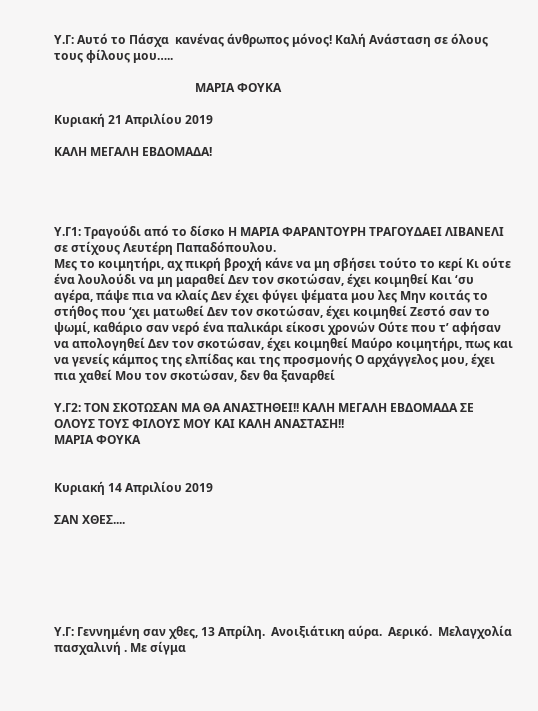Υ.Γ: Αυτό το Πάσχα  κανένας άνθρωπος μόνος! Καλή Ανάσταση σε όλους τους φίλους μου…..

                                               ΜΑΡΙΑ ΦΟΥΚΑ

Κυριακή 21 Απριλίου 2019

ΚΑΛΗ ΜΕΓΑΛΗ ΕΒΔΟΜΑΔΑ!




Υ.Γ1: Τραγούδι από το δίσκο Η ΜΑΡΙΑ ΦΑΡΑΝΤΟΥΡΗ ΤΡΑΓΟΥΔΑΕΙ ΛΙΒΑΝΕΛΙ σε στίχους Λευτέρη Παπαδόπουλου.
Μες το κοιμητήρι, αχ πικρή βροχή κάνε να μη σβήσει τούτο το κερί Κι ούτε ένα λουλούδι να μη μαραθεί Δεν τον σκοτώσαν, έχει κοιμηθεί Και ‘συ αγέρα, πάψε πια να κλαίς Δεν έχει φύγει ψέματα μου λες Μην κοιτάς το στήθος που ‘χει ματωθεί Δεν τον σκοτώσαν, έχει κοιμηθεί Ζεστό σαν το ψωμί, καθάριο σαν νερό ένα παλικάρι είκοσι χρονών Ούτε που τ’ αφήσαν να απολογηθεί Δεν τον σκοτώσαν, έχει κοιμηθεί Μαύρο κοιμητήρι, πως και να γενείς κάμπος της ελπίδας και της προσμονής Ο αρχάγγελος μου, έχει πια χαθεί Μου τον σκοτώσαν, δεν θα ξαναρθεί

Υ.Γ2: ΤΟΝ ΣΚΟΤΩΣΑΝ ΜΑ ΘΑ ΑΝΑΣΤΗΘΕΙ!! ΚΑΛΗ ΜΕΓΑΛΗ ΕΒΔΟΜΑΔΑ ΣΕ ΟΛΟΥΣ ΤΟΥΣ ΦΙΛΟΥΣ ΜΟΥ ΚΑΙ ΚΑΛΗ ΑΝΑΣΤΑΣΗ!!
ΜΑΡΙΑ ΦΟΥΚΑ


Κυριακή 14 Απριλίου 2019

ΣΑΝ ΧΘΕΣ....






Υ.Γ: Γεννημένη σαν χθες, 13 Απρίλη.  Ανοιξιάτικη αύρα.  Αερικό.  Μελαγχολία πασχαλινή . Με σίγμα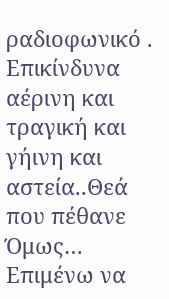ραδιοφωνικό . Επικίνδυνα  αέρινη και τραγική και γήινη και αστεία..Θεά που πέθανε Όμως… Επιμένω να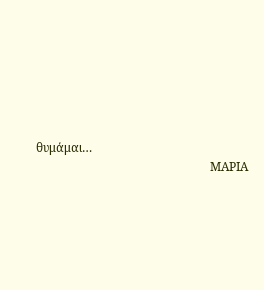θυμάμαι…
                                                          ΜΑΡΙΑ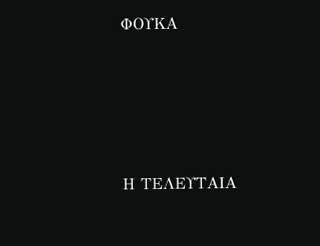ΦΟΥΚΑ




Η ΤΕΛΕΥΤΑΙΑ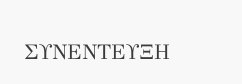ΣΥΝΕΝΤΕΥΞΗ